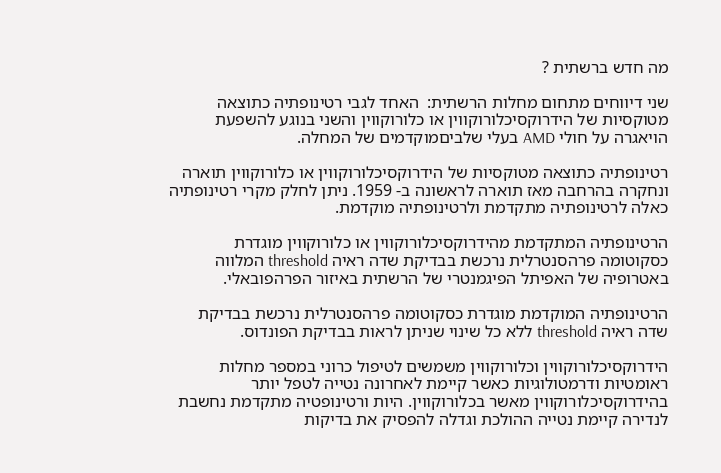מה חדש ברשתית ?

שני דיווחים מתחום מחלות הרשתית:  האחד לגבי רטינופתיה כתוצאה מטוקסיות של הידרוקסיכלורוקווין או כלורוקווין והשני בנוגע להשפעת הויאגרה על חולי AMD בעלי שלביםמוקדמים של המחלה.

רטינופתיה כתוצאה מטוקסיות של הידרוקסיכלורוקווין או כלורוקווין תוארה ונחקרה בהרחבה מאז תוארה לראשונה ב- 1959. ניתן לחלק מקרי רטינופתיה כאלה לרטינופתיה מתקדמת ולרטינופתיה מוקדמת.

הרטינופתיה המתקדמת מהידרוקסיכלורוקווין או כלורוקווין מוגדרת כסקוטומה פרהסנטרלית נרכשת בבדיקת שדה ראיה threshold המלווה באטרופיה של האפיתל הפיגמנטרי של הרשתית באיזור הפרהפובאלי.

הרטינופתיה המוקדמת מוגדרת כסקוטומה פרהסנטרלית נרכשת בבדיקת שדה ראיה threshold ללא כל שינוי שניתן לראות בבדיקת הפונדוס.

הידרוקסיכלורוקווין וכלורוקווין משמשים לטיפול כרוני במספר מחלות ראומטיות ודרמטולוגיות כאשר קיימת לאחרונה נטייה לטפל יותר בהידרוקסיכלורוקווין מאשר בכלורוקווין. היות ורטינופטיה מתקדמת נחשבת לנדירה קיימת נטייה ההולכת וגדלה להפסיק את בדיקות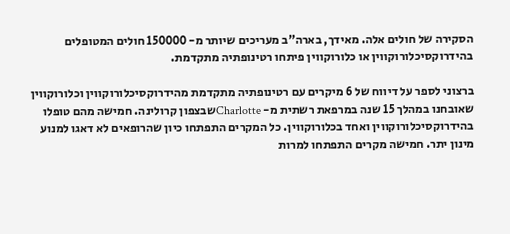הסקירה של חולים אלה. מאידך, בארה”ב מעריכים שיותר מ- 150000 חולים המטופלים בהידרוקסיכלורוקווין או כלורוקווין פיתחו רטינופתיה מתקדמת.

ברצוני לספר על דיווח של 6 מיקרים עם רטינופתיה מתקדמת מהידרוקסיכלורוקווין וכלורוקווין שאובחנו במהלך 15 שנה במרפאת רשתית מ- Charlotteשבצפון קרולינה. חמישה מהם טופלו בהידרוקסיכלורוקווין ואחד בכלורוקווין. כל המקרים התפתחו כיון שהרופאים לא דאגו למנוע מינון יתר. חמישה מקרים התפתחו למרות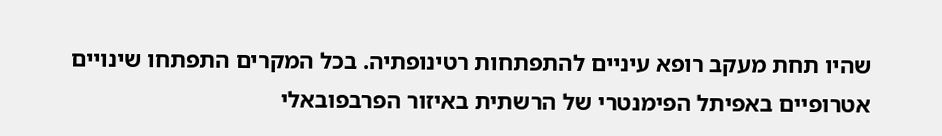שהיו תחת מעקב רופא עיניים להתפתחות רטינופתיה. בכל המקרים התפתחו שינויים אטרופיים באפיתל הפימנטרי של הרשתית באיזור הפרבפובאלי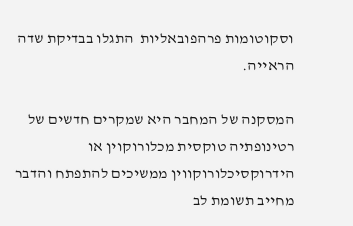וסקוטומות פרהפובאליות  התגלו בבדיקת שדה הראייה.

המסקנה של המחבר היא שמקרים חדשים של רטינופתיה טוקסית מכלורוקוין או הידרוקסיכלורוקווין ממשיכים להתפתח והדבר מחייב תשומת לב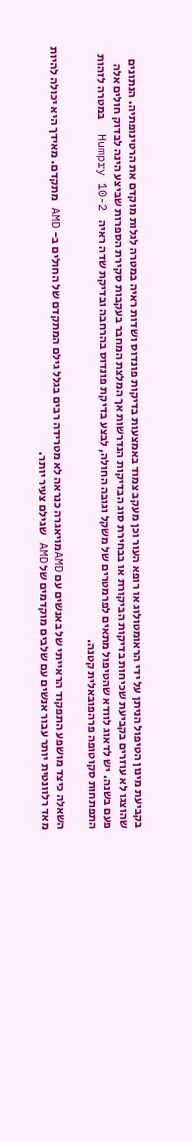בקביעת מינון הטיפול הניתן על ידי הראומטולוג או רופא העור וכן מעקב צמוד באמצעות בדיקות פונדוס ושדות ראיה במטרה לגלות מוקדם את הרטינופתיה. הנתונים שהוצגו לא עוזרים בקביעת שכיחות בדיקות הביקורת או בבחירת סוג הבדיקות הנדרשות אך המלצת המחבר בעקבות סקירת הספרות שביצע הינה לבדוק חולים אלה פעם בשנה. יש לדאוג לוודא שהטיפול מתאים לפרמטרים של משקל וגובה החולה, לבצע בדיקת פונדוס בהרחבה ובדיקת שדה ראיה    Humpry 10-2  במטרה לזהות התפתחות סקוטופה פרהפובאלית קטנה.

השאלה כיצד מושפע התפקוד הראייתי של באנשים עם AMDמויאגרה כנראה לא מטרידה רבים בגלל גילם המתקדם של החולים ב- AMD מתקדם. מאידך היא יכולה להיות מאד רלוונטית יותר עבור אנשים עם שלבים מוקדמים של AMD שגילם צעיר יותר.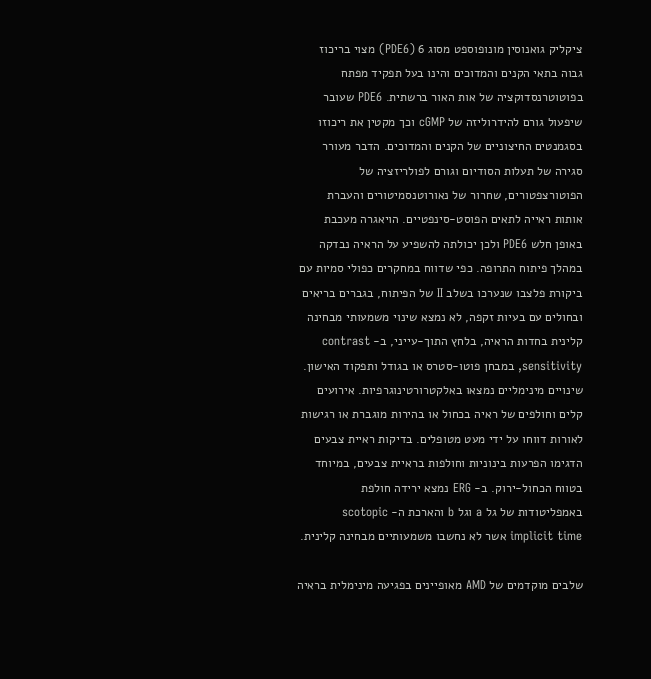ציקליק גואנוסין מונופוספט מסוג 6 (PDE6) מצוי בריכוז גבוה בתאי הקנים והמדוכים והינו בעל תפקיד מפתח בפוטוטרנסדוקציה של אות האור ברשתית. PDE6 שעובר שיפעול גורם להידרוליזה של cGMP וכך מקטין את ריכוזו בסגמנטים החיצוניים של הקנים והמדוכים. הדבר מעורר סגירה של תעלות הסודיום וגורם לפולריזציה של הפוטורצפטורים, שחרור של נאורוטנסמיטורים והעברת אותות ראייה לתאים הפוסט-סינפטיים. הויאגרה מעכבת באופן חלש PDE6 ולכן יכולתה להשפיע על הראיה נבדקה במהלך פיתוח התרופה. כפי שדווח במחקרים כפולי סמיות עם ביקורת פלצבו שנערכו בשלב II של הפיתוח, בגברים בריאים ובחולים עם בעיות זקפה, לא נמצא שינוי משמעותי מבחינה קלינית בחדות הראיה, בלחץ התוך-עייני, ב- contrast sensitivity, במבחן פוטו-סטרס או בגודל ותפקוד האישון. שינויים מינימליים נמצאו באלקטרורטינוגרפיות. אירועים קלים וחולפים של ראיה בכחול או בהירות מוגברת או רגישות לאורות דווחו על ידי מעט מטופלים. בדיקות ראיית צבעים הדגימו הפרעות בינוניות וחולפות בראיית צבעים, במיוחד בטווח הכחול-ירוק. ב- ERG נמצא ירידה חולפת באמפליטודות של גל a וגל b והארכת ה- scotopic implicit time אשר לא נחשבו משמעותיים מבחינה קלינית.

שלבים מוקדמים של AMD מאופיינים בפגיעה מינימלית בראיה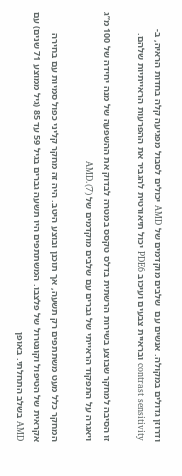ודרוזן גדולים במקולה. אנשים עם  שלבים מוקדמים של AMD יכולים לסבול מפגיעה קלה בחדות הראיה, ב- contrast sensitivity ובראיית צבעים ועיכוב PDE6 יכול תיאורטית להגביר את ההפרעות הראייתיות שלהם.

זו הסיבה למחקר שבוצע בשירות הרשתית בדלס טקסס במטרה לבדוק את ההשפעה של מנה יחידה של 100 מ”ג ויאגרה על התפקוד הראייתי של גברים עם שלבים מוקדמים של AMD.(7)

המחקר כלל מעט משתתפים רק תשעה, אך תוכנן ובוצע היטב. היה זה מחקר קליני כפול סמיות עם בחירה אקראית של הטיפול וקונטרול של פלצבו. המשתתפים היו תשעה גברים בגיל 59 עד 85 (גיל ממוצע 71 שנים) עם AMD בשלב התחלתי. באופן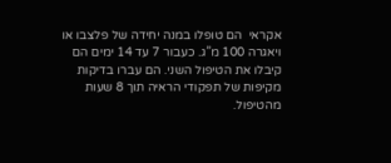אקראי  הם טופלו במנה יחידה של פלצבו או ויאגרה 100 מ”ג. כעבור 7 עד 14 ימים הם קיבלו את הטיפול השני. הם עברו בדיקות מקיפות של תפקודי הראיה תוך 8 שעות מהטיפול.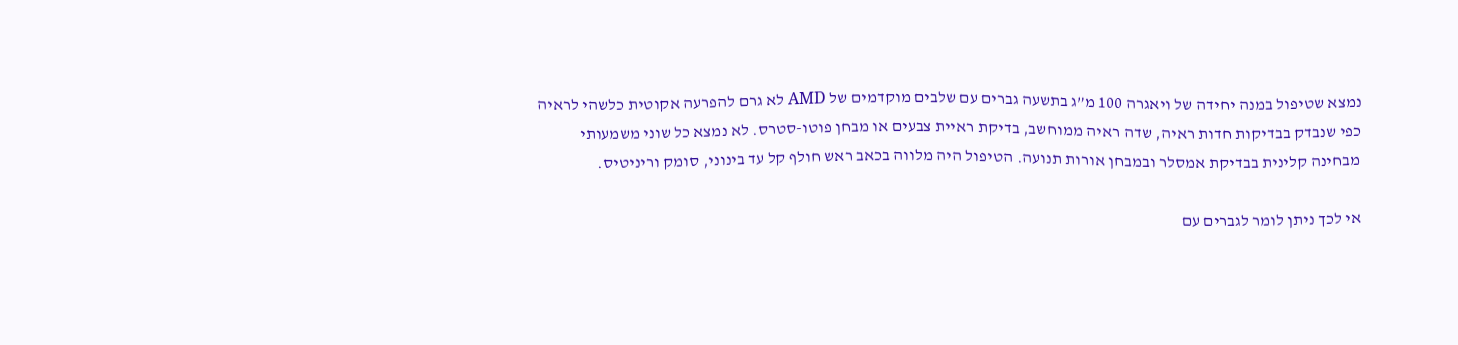נמצא שטיפול במנה יחידה של ויאגרה 100 מ”ג בתשעה גברים עם שלבים מוקדמים של AMD לא גרם להפרעה אקוטית כלשהי לראיה כפי שנבדק בבדיקות חדות ראיה, שדה ראיה ממוחשב, בדיקת ראיית צבעים או מבחן פוטו-סטרס. לא נמצא כל שוני משמעותי מבחינה קלינית בבדיקת אמסלר ובמבחן אורות תנועה. הטיפול היה מלווה בכאב ראש חולף קל עד בינוני, סומק וריניטיס.

אי לכך ניתן לומר לגברים עם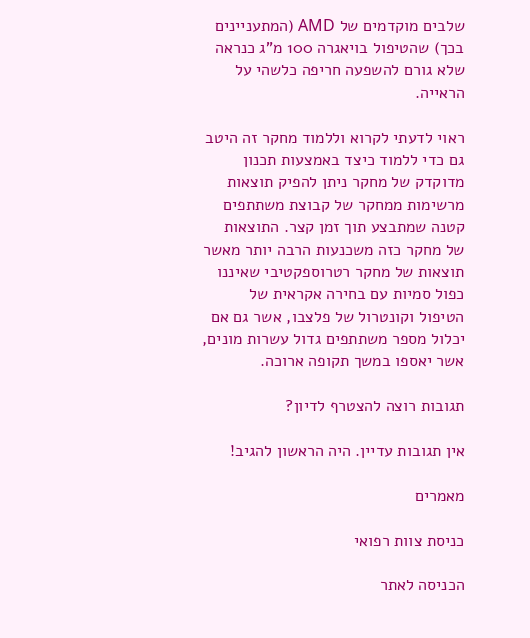שלבים מוקדמים של AMD (המתעניינים בכך) שהטיפול בויאגרה 100 מ”ג כנראה שלא גורם להשפעה חריפה כלשהי על הראייה.

ראוי לדעתי לקרוא וללמוד מחקר זה היטב גם כדי ללמוד כיצד באמצעות תכנון מדוקדק של מחקר ניתן להפיק תוצאות מרשימות ממחקר של קבוצת משתתפים קטנה שמתבצע תוך זמן קצר. התוצאות של מחקר כזה משכנעות הרבה יותר מאשר תוצאות של מחקר רטרוספקטיבי שאיננו כפול סמיות עם בחירה אקראית של הטיפול וקונטרול של פלצבו, אשר גם אם יכלול מספר משתתפים גדול עשרות מונים, אשר יאספו במשך תקופה ארוכה.

תגובות רוצה להצטרף לדיון?

אין תגובות עדיין. היה הראשון להגיב!

מאמרים

כניסת צוות רפואי

הכניסה לאתר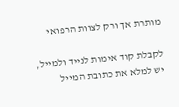מותרת אך ורק לצוות הרפואי

לקבלת קוד אימות לנייד ולמייל, יש למלא את כתובת המייל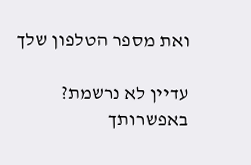ואת מספר הטלפון שלך

עדיין לא נרשמת? באפשרותך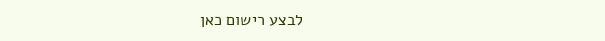לבצע רישום כאן